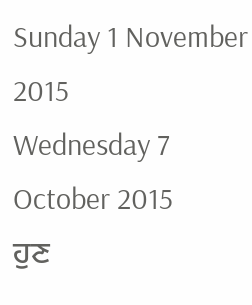Sunday 1 November 2015
Wednesday 7 October 2015
ਹੁਣ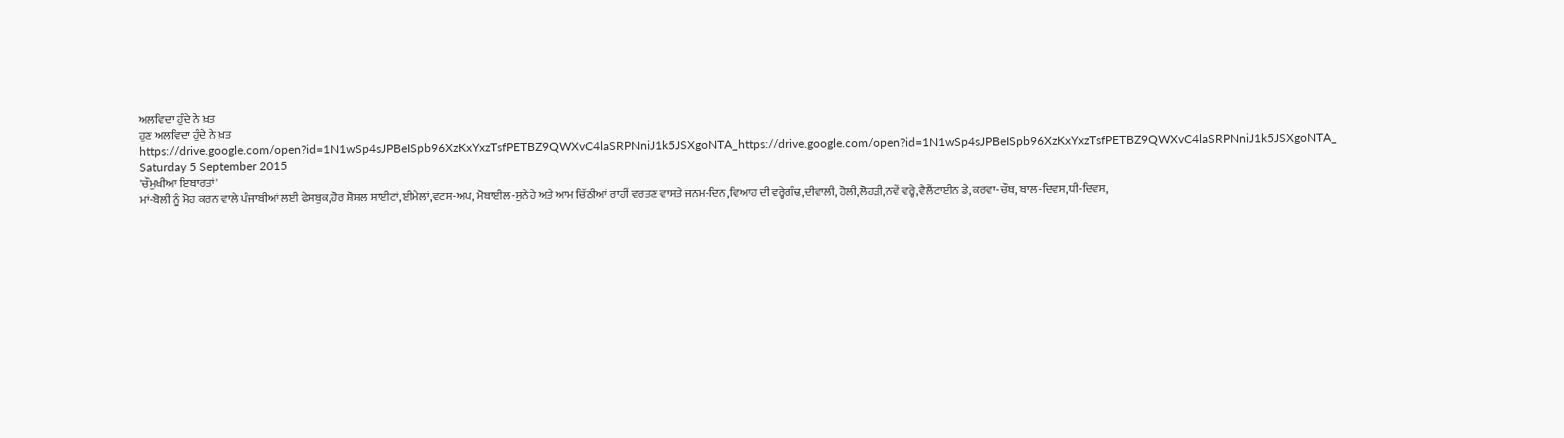ਅਲਵਿਦਾ ਹੁੰਦੇ ਨੇ ਖ਼ਤ
ਹੁਣ ਅਲਵਿਦਾ ਹੁੰਦੇ ਨੇ ਖ਼ਤ
https://drive.google.com/open?id=1N1wSp4sJPBeISpb96XzKxYxzTsfPETBZ9QWXvC4laSRPNniJ1k5JSXgoNTA_https://drive.google.com/open?id=1N1wSp4sJPBeISpb96XzKxYxzTsfPETBZ9QWXvC4laSRPNniJ1k5JSXgoNTA_
Saturday 5 September 2015
'ਚੌਮੁਖੀਆ ਇਬਾਰਤਾਂ'
ਮਾਂ-ਬੋਲੀ ਨੂੰ ਮੋਹ ਕਰਨ ਵਾਲੇ ਪੰਜਾਬੀਆਂ ਲਈ ਫੇਸਬੁਕ,ਹੋਰ ਸ਼ੋਸ਼ਲ ਸਾਈਟਾਂ,ਈਮੇਲਾਂ,ਵਟਸ-ਅਪ, ਮੋਬਾਈਲ-ਸੁਨੇਹੇ ਅਤੇ ਆਮ ਚਿੱਠੀਆਂ ਰਾਹੀਂ ਵਰਤਣ ਵਾਸਤੇ ਜਨਮ-ਦਿਨ,ਵਿਆਹ ਦੀ ਵਰ੍ਹੇਗੰਢ,ਦੀਵਾਲੀ, ਹੋਲੀ,ਲੋਹੜੀ,ਨਵੇਂ ਵਰ੍ਹੇ,ਵੈਲੈਂਟਾਈਨ ਡੇ,ਕਰਵਾ-ਚੌਥ, ਬਾਲ-ਦਿਵਸ,ਧੀ-ਦਿਵਸ,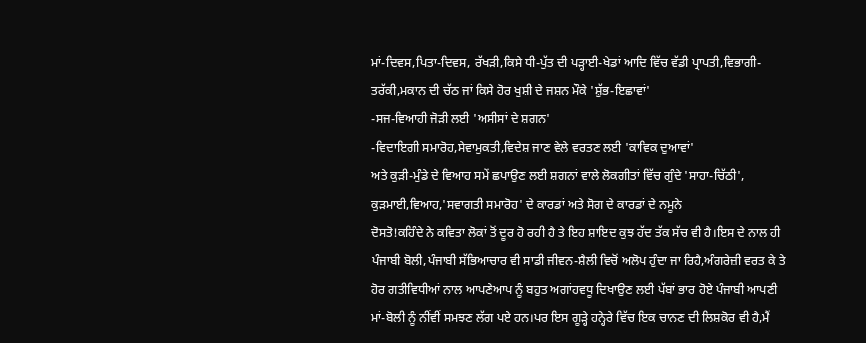ਮਾਂ-ਦਿਵਸ,ਪਿਤਾ-ਦਿਵਸ, ਰੱਖੜੀ,ਕਿਸੇ ਧੀ-ਪੁੱਤ ਦੀ ਪੜ੍ਹਾਈ-ਖੇਡਾਂ ਆਦਿ ਵਿੱਚ ਵੱਡੀ ਪ੍ਰਾਪਤੀ,ਵਿਭਾਗੀ-ਤਰੱਕੀ,ਮਕਾਨ ਦੀ ਚੱਠ ਜਾਂ ਕਿਸੇ ਹੋਰ ਖੁਸ਼ੀ ਦੇ ਜਸ਼ਨ ਮੌਕੇ 'ਸ਼ੁੱਭ-ਇਛਾਵਾਂ'
-ਸਜ-ਵਿਆਹੀ ਜੋੜੀ ਲਈ 'ਅਸੀਸਾਂ ਦੇ ਸ਼ਗਨ'
-ਵਿਦਾਇਗੀ ਸਮਾਰੋਹ,ਸੇਵਾਮੁਕਤੀ,ਵਿਦੇਸ਼ ਜਾਣ ਵੇਲੇ ਵਰਤਣ ਲਈ 'ਕਾਵਿਕ ਦੁਆਵਾਂ'
ਅਤੇ ਕੁੜੀ-ਮੁੰਡੇ ਦੇ ਵਿਆਹ ਸਮੇਂ ਛਪਾਉਣ ਲਈ ਸ਼ਗਨਾਂ ਵਾਲੇ ਲੋਕਗੀਤਾਂ ਵਿੱਚ ਗੁੰਦੇ 'ਸਾਹਾ-ਚਿੱਠੀ', ਕੁੜਮਾਈ,ਵਿਆਹ,'ਸਵਾਗਤੀ ਸਮਾਰੋਹ' ਦੇ ਕਾਰਡਾਂ ਅਤੇ ਸੋਗ ਦੇ ਕਾਰਡਾਂ ਦੇ ਨਮੂਨੇ
ਦੋਸਤੋ!ਕਹਿੰਦੇ ਨੇ ਕਵਿਤਾ ਲੋਕਾਂ ਤੋਂ ਦੂਰ ਹੋ ਰਹੀ ਹੈ ਤੇ ਇਹ ਸ਼ਾਇਦ ਕੁਝ ਹੱਦ ਤੱਕ ਸੱਚ ਵੀ ਹੈ।ਇਸ ਦੇ ਨਾਲ ਹੀ ਪੰਜਾਬੀ ਬੋਲੀ,ਪੰਜਾਬੀ ਸੱਭਿਆਚਾਰ ਵੀ ਸਾਡੀ ਜੀਵਨ-ਸ਼ੈਲੀ ਵਿਚੋਂ ਅਲੋਪ ਹੁੰਦਾ ਜਾ ਰਿਹੈ,ਅੰਗਰੇਜ਼ੀ ਵਰਤ ਕੇ ਤੇ ਹੋਰ ਗਤੀਵਿਧੀਆਂ ਨਾਲ ਆਪਣੇਆਪ ਨੂੰ ਬਹੁਤ ਅਗਾਂਹਵਧੂ ਦਿਖਾਉਣ ਲਈ ਪੱਬਾਂ ਭਾਰ ਹੋਏ ਪੰਜਾਬੀ ਆਪਣੀ ਮਾਂ-ਬੋਲੀ ਨੂੰ ਨੀਂਵੀਂ ਸਮਝਣ ਲੱਗ ਪਏ ਹਨ।ਪਰ ਇਸ ਗੂੜ੍ਹੇ ਹਨ੍ਹੇਰੇ ਵਿੱਚ ਇਕ ਚਾਨਣ ਦੀ ਲਿਸ਼ਕੋਰ ਵੀ ਹੈ,ਮੈਂ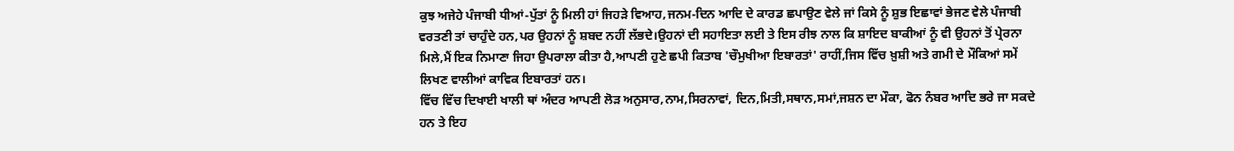ਕੁਝ ਅਜੇਹੇ ਪੰਜਾਬੀ ਧੀਆਂ-ਪੁੱਤਾਂ ਨੂੰ ਮਿਲੀ ਹਾਂ ਜਿਹੜੇ ਵਿਆਹ,ਜਨਮ-ਦਿਨ ਆਦਿ ਦੇ ਕਾਰਡ ਛਪਾਉਣ ਵੇਲੇ ਜਾਂ ਕਿਸੇ ਨੂੰ ਸ਼ੁਭ ਇਛਾਵਾਂ ਭੇਜਣ ਵੇਲੇ ਪੰਜਾਬੀ ਵਰਤਣੀ ਤਾਂ ਚਾਹੁੰਦੇ ਹਨ,ਪਰ ਉਹਨਾਂ ਨੂੰ ਸ਼ਬਦ ਨਹੀਂ ਲੱਭਦੇ।ਉਹਨਾਂ ਦੀ ਸਹਾਇਤਾ ਲਈ ਤੇ ਇਸ ਰੀਝ ਨਾਲ ਕਿ ਸ਼ਾਇਦ ਬਾਕੀਆਂ ਨੂੰ ਵੀ ਉਹਨਾਂ ਤੋਂ ਪ੍ਰੇਰਨਾ ਮਿਲੇ,ਮੈਂ ਇਕ ਨਿਮਾਣਾ ਜਿਹਾ ਉਪਰਾਲਾ ਕੀਤਾ ਹੈ,ਆਪਣੀ ਹੁਣੇ ਛਪੀ ਕਿਤਾਬ 'ਚੌਮੁਖੀਆ ਇਬਾਰਤਾਂ' ਰਾਹੀਂ,ਜਿਸ ਵਿੱਚ ਖ਼ੁਸ਼ੀ ਅਤੇ ਗਮੀ ਦੇ ਮੌਕਿਆਂ ਸਮੇਂ ਲਿਖਣ ਵਾਲੀਆਂ ਕਾਵਿਕ ਇਬਾਰਤਾਂ ਹਨ।
ਵਿੱਚ ਵਿੱਚ ਦਿਖਾਈ ਖਾਲੀ ਥਾਂ ਅੰਦਰ ਆਪਣੀ ਲੋੜ ਅਨੁਸਾਰ,ਨਾਮ,ਸਿਰਨਾਵਾਂ, ਦਿਨ,ਮਿਤੀ,ਸਥਾਨ,ਸਮਾਂ,ਜਸ਼ਨ ਦਾ ਮੌਕਾ, ਫੋਨ ਨੰਬਰ ਆਦਿ ਭਰੇ ਜਾ ਸਕਦੇ ਹਨ ਤੇ ਇਹ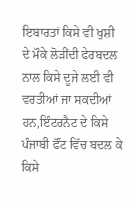ਇਬਾਰਤਾਂ ਕਿਸੇ ਵੀ ਖੁਸ਼ੀ ਦੇ ਮੌਕੇ ਲੋੜੀਂਦੀ ਫੇਰਬਦਲ ਨਾਲ ਕਿਸੇ ਦੂਜੇ ਲਈ ਵੀ ਵਰਤੀਆਂ ਜਾ ਸਕਦੀਆਂ ਹਨ,ਇੰਟਰਨੈਟ ਦੇ ਕਿਸੇ ਪੰਜਾਬੀ ਫੌਂਟ ਵਿੱਚ ਬਦਲ ਕੇ ਕਿਸੇ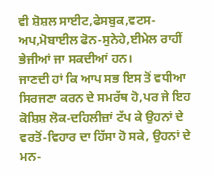ਵੀ ਸ਼ੋਸ਼ਲ ਸਾਈਟ,ਫੇਸਬੁਕ,ਵਟਸ-ਅਪ,ਮੋਬਾਈਲ ਫੋਨ-ਸੁਨੇਹੇ,ਈਮੇਲ ਰਾਹੀਂ ਭੇਜੀਆਂ ਜਾ ਸਕਦੀਆਂ ਹਨ।
ਜਾਣਦੀ ਹਾਂ ਕਿ ਆਪ ਸਭ ਇਸ ਤੋਂ ਵਧੀਆ ਸਿਰਜਣਾ ਕਰਨ ਦੇ ਸਮਰੱਥ ਹੋ,ਪਰ ਜੇ ਇਹ ਕੋਸ਼ਿਸ਼ ਲੋਕ-ਦਹਿਲੀਜ਼ਾਂ ਟੱਪ ਕੇ ਉਹਨਾਂ ਦੇ ਵਰਤੋਂ-ਵਿਹਾਰ ਦਾ ਹਿੱਸਾ ਹੋ ਸਕੇ, ਉਹਨਾਂ ਦੇ ਮਨ-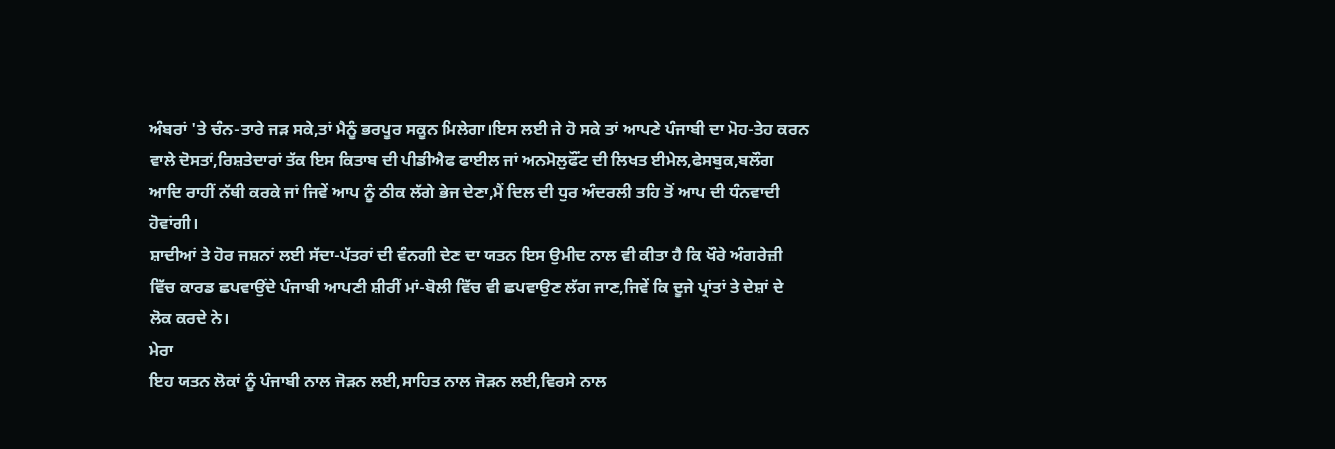ਅੰਬਰਾਂ 'ਤੇ ਚੰਨ-ਤਾਰੇ ਜੜ ਸਕੇ,ਤਾਂ ਮੈਨੂੰ ਭਰਪੂਰ ਸਕੂਨ ਮਿਲੇਗਾ।ਇਸ ਲਈ ਜੇ ਹੋ ਸਕੇ ਤਾਂ ਆਪਣੇ ਪੰਜਾਬੀ ਦਾ ਮੋਹ-ਤੇਹ ਕਰਨ ਵਾਲੇ ਦੋਸਤਾਂ,ਰਿਸ਼ਤੇਦਾਰਾਂ ਤੱਕ ਇਸ ਕਿਤਾਬ ਦੀ ਪੀਡੀਐਫ ਫਾਈਲ ਜਾਂ ਅਨਮੋਲੁਫੌਂਟ ਦੀ ਲਿਖਤ ਈਮੇਲ,ਫੇਸਬੁਕ,ਬਲੌਗ ਆਦਿ ਰਾਹੀਂ ਨੱਥੀ ਕਰਕੇ ਜਾਂ ਜਿਵੇਂ ਆਪ ਨੂੰ ਠੀਕ ਲੱਗੇ ਭੇਜ ਦੇਣਾ,ਮੈਂ ਦਿਲ ਦੀ ਧੁਰ ਅੰਦਰਲੀ ਤਹਿ ਤੋਂ ਆਪ ਦੀ ਧੰਨਵਾਦੀ ਹੋਵਾਂਗੀ।
ਸ਼ਾਦੀਆਂ ਤੇ ਹੋਰ ਜਸ਼ਨਾਂ ਲਈ ਸੱਦਾ-ਪੱਤਰਾਂ ਦੀ ਵੰਨਗੀ ਦੇਣ ਦਾ ਯਤਨ ਇਸ ਉਮੀਦ ਨਾਲ ਵੀ ਕੀਤਾ ਹੈ ਕਿ ਖੌਰੇ ਅੰਗਰੇਜ਼ੀ ਵਿੱਚ ਕਾਰਡ ਛਪਵਾਉਂਦੇ ਪੰਜਾਬੀ ਆਪਣੀ ਸ਼ੀਰੀਂ ਮਾਂ-ਬੋਲੀ ਵਿੱਚ ਵੀ ਛਪਵਾਉਣ ਲੱਗ ਜਾਣ,ਜਿਵੇਂ ਕਿ ਦੂਜੇ ਪ੍ਰਾਂਤਾਂ ਤੇ ਦੇਸ਼ਾਂ ਦੇ ਲੋਕ ਕਰਦੇ ਨੇ।
ਮੇਰਾ
ਇਹ ਯਤਨ ਲੋਕਾਂ ਨੂੰ ਪੰਜਾਬੀ ਨਾਲ ਜੋੜਨ ਲਈ,ਸਾਹਿਤ ਨਾਲ ਜੋੜਨ ਲਈ,ਵਿਰਸੇ ਨਾਲ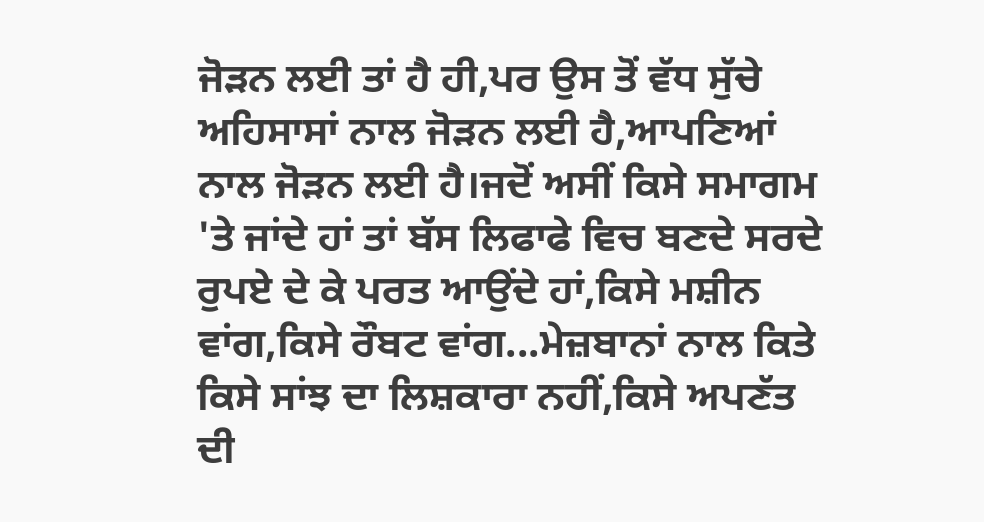ਜੋੜਨ ਲਈ ਤਾਂ ਹੈ ਹੀ,ਪਰ ਉਸ ਤੋਂ ਵੱਧ ਸੁੱਚੇ ਅਹਿਸਾਸਾਂ ਨਾਲ ਜੋੜਨ ਲਈ ਹੈ,ਆਪਣਿਆਂ ਨਾਲ ਜੋੜਨ ਲਈ ਹੈ।ਜਦੋਂ ਅਸੀਂ ਕਿਸੇ ਸਮਾਗਮ 'ਤੇ ਜਾਂਦੇ ਹਾਂ ਤਾਂ ਬੱਸ ਲਿਫਾਫੇ ਵਿਚ ਬਣਦੇ ਸਰਦੇ ਰੁਪਏ ਦੇ ਕੇ ਪਰਤ ਆਉਂਦੇ ਹਾਂ,ਕਿਸੇ ਮਸ਼ੀਨ ਵਾਂਗ,ਕਿਸੇ ਰੌਬਟ ਵਾਂਗ...ਮੇਜ਼ਬਾਨਾਂ ਨਾਲ ਕਿਤੇ ਕਿਸੇ ਸਾਂਝ ਦਾ ਲਿਸ਼ਕਾਰਾ ਨਹੀਂ,ਕਿਸੇ ਅਪਣੱਤ ਦੀ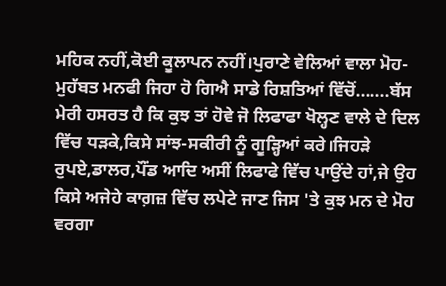ਮਹਿਕ ਨਹੀਂ,ਕੋਈ ਕੂਲਾਪਨ ਨਹੀਂ।ਪੁਰਾਣੇ ਵੇਲਿਆਂ ਵਾਲਾ ਮੋਹ-ਮੁਹੱਬਤ ਮਨਫੀ ਜਿਹਾ ਹੋ ਗਿਐ ਸਾਡੇ ਰਿਸ਼ਤਿਆਂ ਵਿੱਚੋਂ.......ਬੱਸ ਮੇਰੀ ਹਸਰਤ ਹੈ ਕਿ ਕੁਝ ਤਾਂ ਹੋਵੇ ਜੋ ਲਿਫਾਫਾ ਖੋਲ੍ਹਣ ਵਾਲੇ ਦੇ ਦਿਲ ਵਿੱਚ ਧੜਕੇ,ਕਿਸੇ ਸਾਂਝ-ਸਕੀਰੀ ਨੂੰ ਗੂੜ੍ਹਿਆਂ ਕਰੇ।ਜਿਹੜੇ ਰੁਪਏ,ਡਾਲਰ,ਪੌਂਡ ਆਦਿ ਅਸੀਂ ਲਿਫਾਫੇ ਵਿੱਚ ਪਾਉਂਦੇ ਹਾਂ,ਜੇ ਉਹ ਕਿਸੇ ਅਜੇਹੇ ਕਾਗ਼ਜ਼ ਵਿੱਚ ਲਪੇਟੇ ਜਾਣ ਜਿਸ 'ਤੇ ਕੁਝ ਮਨ ਦੇ ਮੋਹ ਵਰਗਾ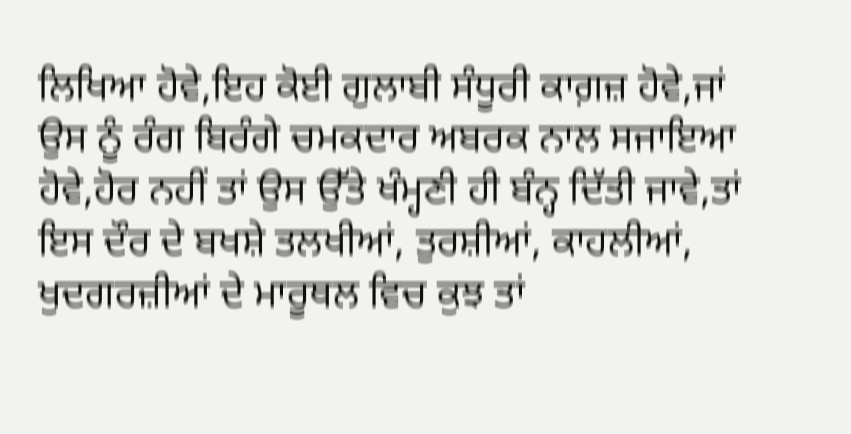ਲਿਖਿਆ ਹੋਵੇ,ਇਹ ਕੋਈ ਗੁਲਾਬੀ ਸੰਧੂਰੀ ਕਾਗ਼ਜ਼ ਹੋਵੇ,ਜਾਂ ਉਸ ਨੂੰ ਰੰਗ ਬਿਰੰਗੇ ਚਮਕਦਾਰ ਅਬਰਕ ਨਾਲ ਸਜਾਇਆ ਹੋਵੇ,ਹੋਰ ਨਹੀਂ ਤਾਂ ਉਸ ਉੱਤੇ ਖੰਮ੍ਹਣੀ ਹੀ ਬੰਨ੍ਹ ਦਿੱਤੀ ਜਾਵੇ,ਤਾਂ ਇਸ ਦੌਰ ਦੇ ਬਖਸ਼ੇ ਤਲਖੀਆਂ, ਤੁਰਸ਼ੀਆਂ, ਕਾਹਲੀਆਂ, ਖੁਦਗਰਜ਼ੀਆਂ ਦੇ ਮਾਰੂਥਲ ਵਿਚ ਕੁਝ ਤਾਂ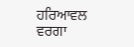ਹਰਿਆਵਲ ਵਰਗਾ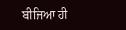ਬੀਜਿਆ ਹੀ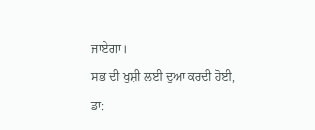ਜਾਏਗਾ।
ਸਭ ਦੀ ਖੁਸ਼ੀ ਲਈ ਦੁਆ ਕਰਦੀ ਹੋਈ,
ਡਾ: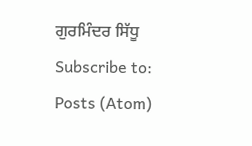ਗੁਰਮਿੰਦਰ ਸਿੱਧੂ
Subscribe to:
Posts (Atom)